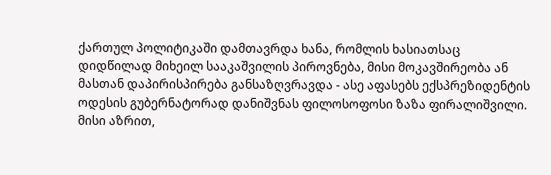ქართულ პოლიტიკაში დამთავრდა ხანა, რომლის ხასიათსაც დიდწილად მიხეილ სააკაშვილის პიროვნება, მისი მოკავშირეობა ან მასთან დაპირისპირება განსაზღვრავდა - ასე აფასებს ექსპრეზიდენტის ოდესის გუბერნატორად დანიშვნას ფილოსოფოსი ზაზა ფირალიშვილი.
მისი აზრით,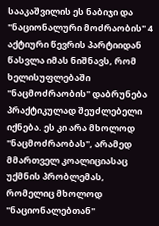სააკაშვილის ეს ნაბიჯი და "ნაციონალური მოძრაობის" 4 აქტიური წევრის პარტიიდან წასვლა იმას ნიშნავს, რომ ხელისუფლებაში "ნაცმოძრაობის" დაბრუნება პრაქტიკულად შეუძლებელი იქნება. ეს კი არა მხოლოდ "ნაცმოძრაობას", არამედ მმართველ კოალიციასაც უქმნის პრობლემას, რომელიც მხოლოდ "ნაციონალებთან"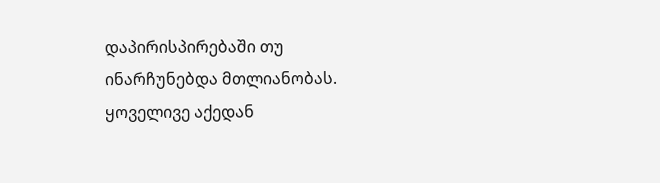დაპირისპირებაში თუ ინარჩუნებდა მთლიანობას.
ყოველივე აქედან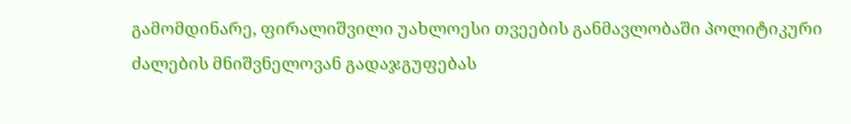გამომდინარე, ფირალიშვილი უახლოესი თვეების განმავლობაში პოლიტიკური ძალების მნიშვნელოვან გადაჯგუფებას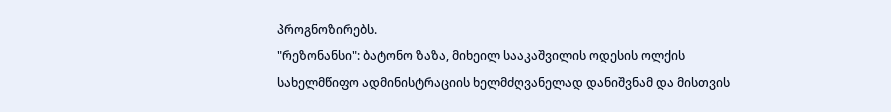პროგნოზირებს.
"რეზონანსი": ბატონო ზაზა, მიხეილ სააკაშვილის ოდესის ოლქის სახელმწიფო ადმინისტრაციის ხელმძღვანელად დანიშვნამ და მისთვის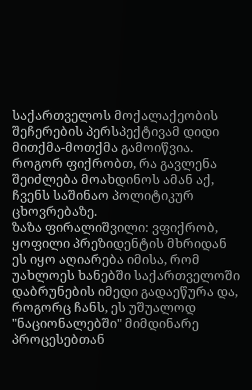საქართველოს მოქალაქეობის შეჩერების პერსპექტივამ დიდი მითქმა-მოთქმა გამოიწვია. როგორ ფიქრობთ, რა გავლენა შეიძლება მოახდინოს ამან აქ, ჩვენს საშინაო პოლიტიკურ ცხოვრებაზე.
ზაზა ფირალიშვილი: ვფიქრობ, ყოფილი პრეზიდენტის მხრიდან ეს იყო აღიარება იმისა, რომ უახლოეს ხანებში საქართველოში დაბრუნების იმედი გადაეწურა და, როგორც ჩანს, ეს უშუალოდ "ნაციონალებში" მიმდინარე პროცესებთან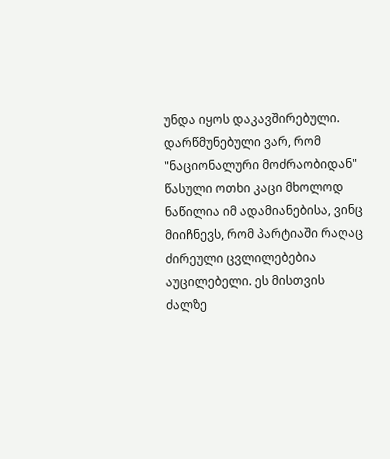უნდა იყოს დაკავშირებული.
დარწმუნებული ვარ, რომ "ნაციონალური მოძრაობიდან" წასული ოთხი კაცი მხოლოდ ნაწილია იმ ადამიანებისა, ვინც მიიჩნევს, რომ პარტიაში რაღაც ძირეული ცვლილებებია აუცილებელი. ეს მისთვის ძალზე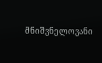მნიშვნელოვანი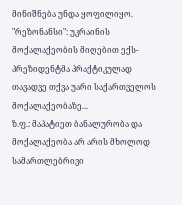მინიშნება უნდა ყოფილიყო.
"რეზონანსი": უკრაინის მოქალაქეობის მიღებით ექს-პრეზიდენტმა პრაქტიკულად თავადვე თქვა უარი საქართველოს მოქალაქეობაზე...
ზ.ფ.: მაპატიეთ ბანალურობა და მოქალაქეობა არ არის მხოლოდ სამართლებრივი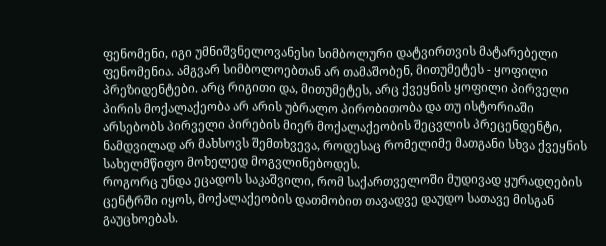ფენომენი, იგი უმნიშვნელოვანესი სიმბოლური დატვირთვის მატარებელი ფენომენია. ამგვარ სიმბოლოებთან არ თამაშობენ, მითუმეტეს - ყოფილი პრეზიდენტები. არც რიგითი და, მითუმეტეს, არც ქვეყნის ყოფილი პირველი პირის მოქალაქეობა არ არის უბრალო პირობითობა და თუ ისტორიაში არსებობს პირველი პირების მიერ მოქალაქეობის შეცვლის პრეცენდენტი, ნამდვილად არ მახსოვს შემთხვევა, როდესაც რომელიმე მათგანი სხვა ქვეყნის სახელმწიფო მოხელედ მოგვლინებოდეს.
როგორც უნდა ეცადოს საკაშვილი, რომ საქართველოში მუდივად ყურადღების ცენტრში იყოს, მოქალაქეობის დათმობით თავადვე დაუდო სათავე მისგან გაუცხოებას.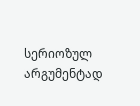სერიოზულ არგუმენტად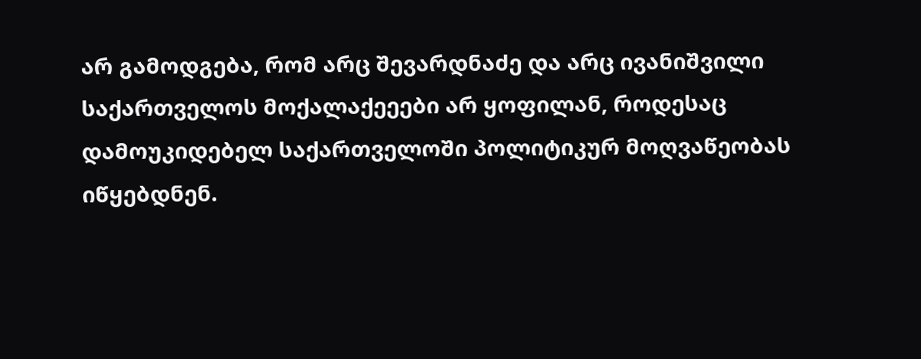არ გამოდგება, რომ არც შევარდნაძე და არც ივანიშვილი საქართველოს მოქალაქეეები არ ყოფილან, როდესაც დამოუკიდებელ საქართველოში პოლიტიკურ მოღვაწეობას იწყებდნენ.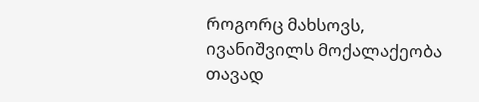როგორც მახსოვს, ივანიშვილს მოქალაქეობა თავად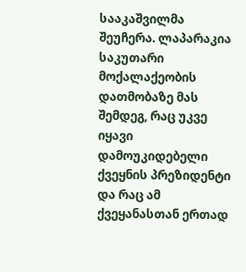სააკაშვილმა შეუჩერა. ლაპარაკია საკუთარი მოქალაქეობის დათმობაზე მას შემდეგ, რაც უკვე იყავი დამოუკიდებელი ქვეყნის პრეზიდენტი და რაც ამ ქვეყანასთან ერთად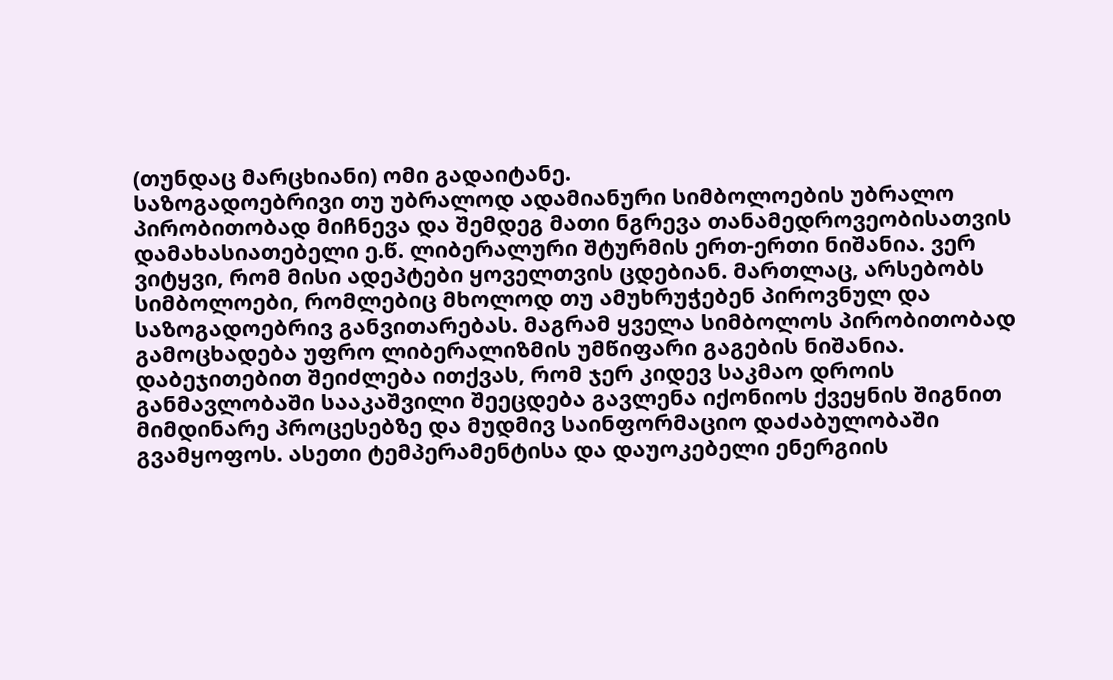(თუნდაც მარცხიანი) ომი გადაიტანე.
საზოგადოებრივი თუ უბრალოდ ადამიანური სიმბოლოების უბრალო პირობითობად მიჩნევა და შემდეგ მათი ნგრევა თანამედროვეობისათვის დამახასიათებელი ე.წ. ლიბერალური შტურმის ერთ-ერთი ნიშანია. ვერ ვიტყვი, რომ მისი ადეპტები ყოველთვის ცდებიან. მართლაც, არსებობს სიმბოლოები, რომლებიც მხოლოდ თუ ამუხრუჭებენ პიროვნულ და საზოგადოებრივ განვითარებას. მაგრამ ყველა სიმბოლოს პირობითობად გამოცხადება უფრო ლიბერალიზმის უმწიფარი გაგების ნიშანია.
დაბეჯითებით შეიძლება ითქვას, რომ ჯერ კიდევ საკმაო დროის განმავლობაში სააკაშვილი შეეცდება გავლენა იქონიოს ქვეყნის შიგნით მიმდინარე პროცესებზე და მუდმივ საინფორმაციო დაძაბულობაში გვამყოფოს. ასეთი ტემპერამენტისა და დაუოკებელი ენერგიის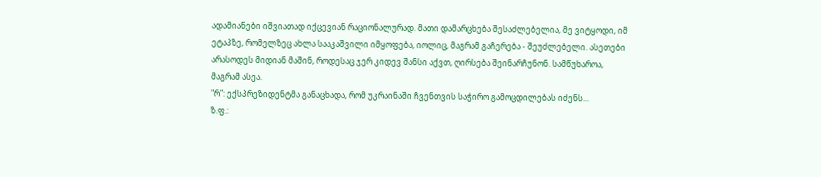ადამიანები იშვიათად იქცევიან რაციონალურად. მათი დამარცხება შესაძლებელია, მე ვიტყოდი, იმ ეტაპზე, რომელზეც ახლა სააკაშვილი იმყოფება, იოლიც, მაგრამ გაჩერება - შეუძლებელი. ასეთები არასოდეს მიდიან მაშინ, როდესაც ჯერ კიდევ შანსი აქვთ, ღირსება შეინარჩუნონ. სამწუხაროა, მაგრამ ასეა.
"რ": ექსპრეზიდენტმა განაცხადა, რომ უკრაინაში ჩვენთვის საჭირო გამოცდილებას იძენს...
ზ.ფ.: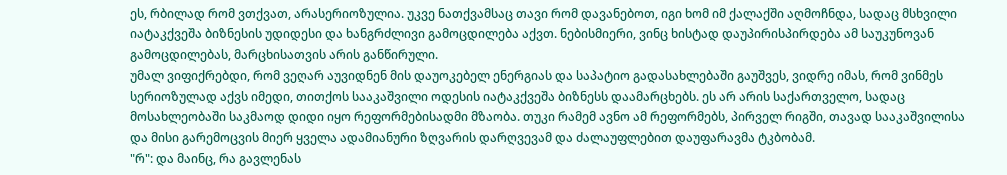ეს, რბილად რომ ვთქვათ, არასერიოზულია. უკვე ნათქვამსაც თავი რომ დავანებოთ, იგი ხომ იმ ქალაქში აღმოჩნდა, სადაც მსხვილი იატაკქვეშა ბიზნესის უდიდესი და ხანგრძლივი გამოცდილება აქვთ. ნებისმიერი, ვინც ხისტად დაუპირისპირდება ამ საუკუნოვან გამოცდილებას, მარცხისათვის არის განწირული.
უმალ ვიფიქრებდი, რომ ვეღარ აუვიდნენ მის დაუოკებელ ენერგიას და საპატიო გადასახლებაში გაუშვეს, ვიდრე იმას, რომ ვინმეს სერიოზულად აქვს იმედი, თითქოს სააკაშვილი ოდესის იატაკქვეშა ბიზნესს დაამარცხებს. ეს არ არის საქართველო, სადაც მოსახლეობაში საკმაოდ დიდი იყო რეფორმებისადმი მზაობა. თუკი რამემ ავნო ამ რეფორმებს, პირველ რიგში, თავად სააკაშვილისა და მისი გარემოცვის მიერ ყველა ადამიანური ზღვარის დარღვევამ და ძალაუფლებით დაუფარავმა ტკბობამ.
"რ": და მაინც, რა გავლენას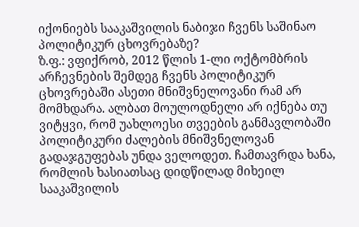იქონიებს სააკაშვილის ნაბიჯი ჩვენს საშინაო პოლიტიკურ ცხოვრებაზე?
ზ.ფ.: ვფიქრობ, 2012 წლის 1-ლი ოქტომბრის არჩევნების შემდეგ ჩვენს პოლიტიკურ ცხოვრებაში ასეთი მნიშვნელოვანი რამ არ მომხდარა. ალბათ მოულოდნელი არ იქნება თუ ვიტყვი, რომ უახლოესი თვეების განმავლობაში პოლიტიკური ძალების მნიშვნელოვან გადაჯგუფებას უნდა ველოდეთ. ჩამთავრდა ხანა, რომლის ხასიათსაც დიდწილად მიხეილ სააკაშვილის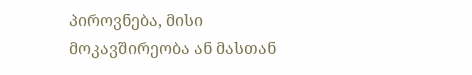პიროვნება, მისი მოკავშირეობა ან მასთან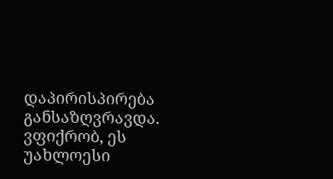დაპირისპირება განსაზღვრავდა. ვფიქრობ, ეს უახლოესი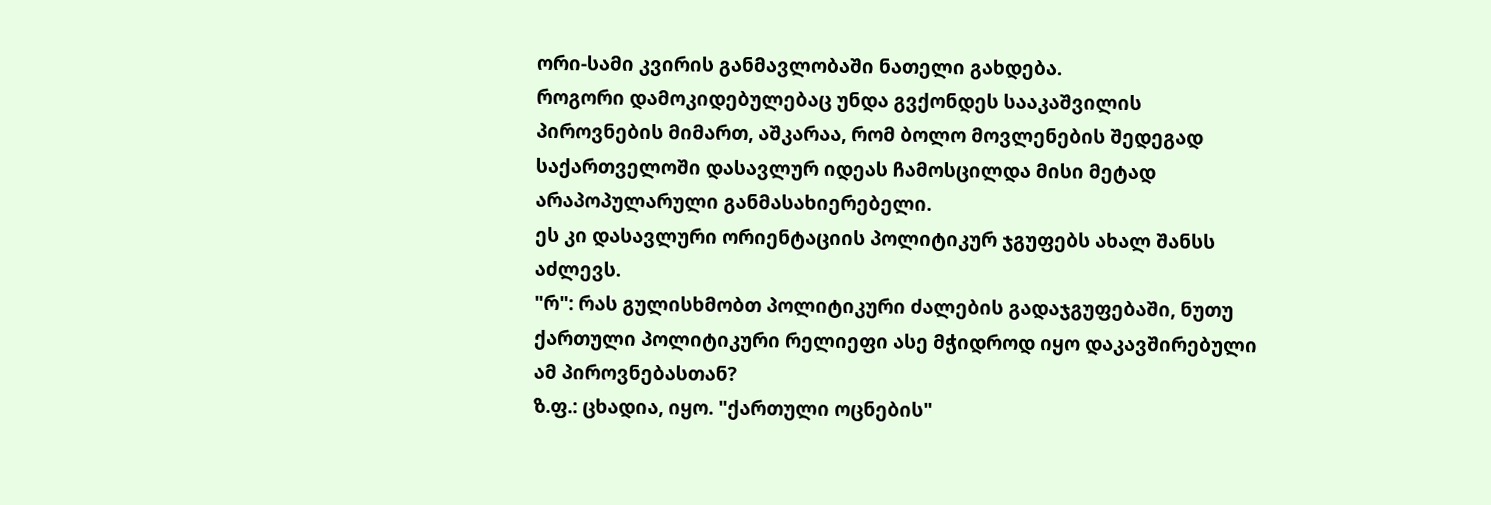ორი-სამი კვირის განმავლობაში ნათელი გახდება.
როგორი დამოკიდებულებაც უნდა გვქონდეს სააკაშვილის პიროვნების მიმართ, აშკარაა, რომ ბოლო მოვლენების შედეგად საქართველოში დასავლურ იდეას ჩამოსცილდა მისი მეტად არაპოპულარული განმასახიერებელი.
ეს კი დასავლური ორიენტაციის პოლიტიკურ ჯგუფებს ახალ შანსს აძლევს.
"რ": რას გულისხმობთ პოლიტიკური ძალების გადაჯგუფებაში, ნუთუ ქართული პოლიტიკური რელიეფი ასე მჭიდროდ იყო დაკავშირებული ამ პიროვნებასთან?
ზ.ფ.: ცხადია, იყო. "ქართული ოცნების"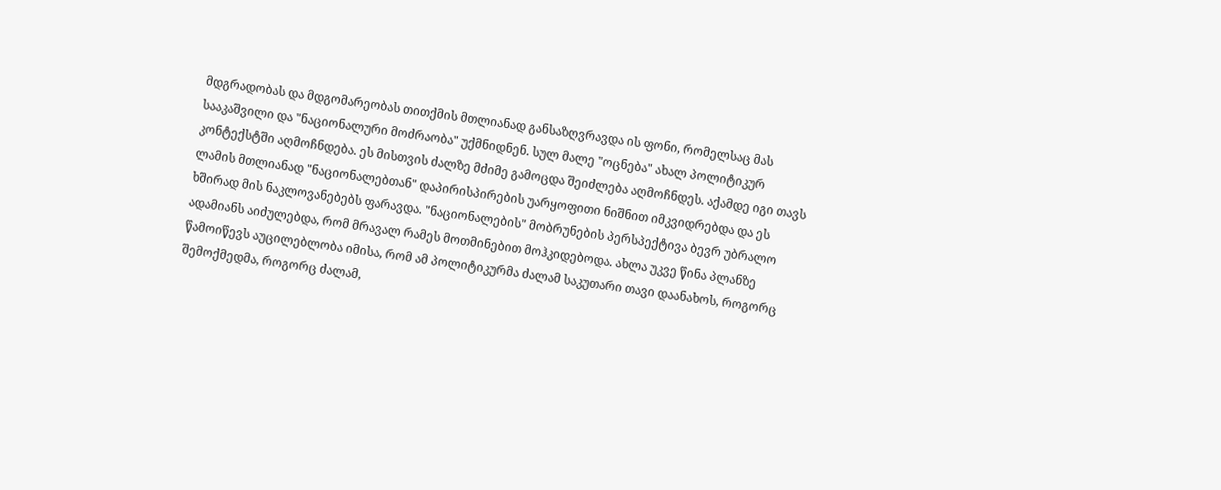მდგრადობას და მდგომარეობას თითქმის მთლიანად განსაზღვრავდა ის ფონი, რომელსაც მას სააკაშვილი და "ნაციონალური მოძრაობა" უქმნიდნენ. სულ მალე "ოცნება" ახალ პოლიტიკურ კონტექსტში აღმოჩნდება. ეს მისთვის ძალზე მძიმე გამოცდა შეიძლება აღმოჩნდეს. აქამდე იგი თავს ლამის მთლიანად "ნაციონალებთან" დაპირისპირების უარყოფითი ნიშნით იმკვიდრებდა და ეს ხშირად მის ნაკლოვანებებს ფარავდა. "ნაციონალების" მობრუნების პერსპექტივა ბევრ უბრალო ადამიანს აიძულებდა, რომ მრავალ რამეს მოთმინებით მოჰკიდებოდა. ახლა უკვე წინა პლანზე წამოიწევს აუცილებლობა იმისა, რომ ამ პოლიტიკურმა ძალამ საკუთარი თავი დაანახოს, როგორც შემოქმედმა, როგორც ძალამ,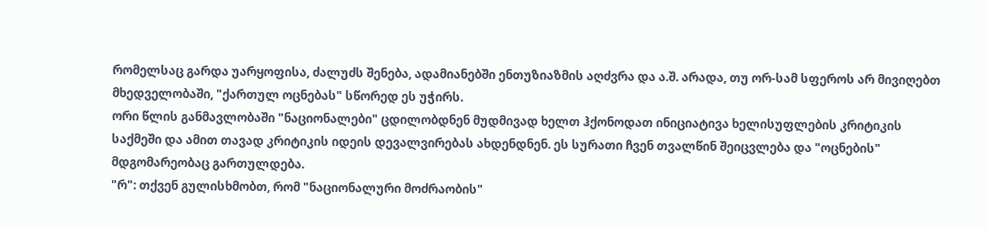რომელსაც გარდა უარყოფისა, ძალუძს შენება, ადამიანებში ენთუზიაზმის აღძვრა და ა.შ. არადა, თუ ორ-სამ სფეროს არ მივიღებთ მხედველობაში, "ქართულ ოცნებას" სწორედ ეს უჭირს.
ორი წლის განმავლობაში "ნაციონალები" ცდილობდნენ მუდმივად ხელთ ჰქონოდათ ინიციატივა ხელისუფლების კრიტიკის საქმეში და ამით თავად კრიტიკის იდეის დევალვირებას ახდენდნენ. ეს სურათი ჩვენ თვალწინ შეიცვლება და "ოცნების" მდგომარეობაც გართულდება.
"რ": თქვენ გულისხმობთ, რომ "ნაციონალური მოძრაობის"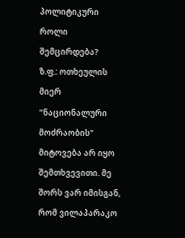პოლიტიკური როლი შემცირდება?
ზ.ფ.: ოთხეულის მიერ "ნაციონალური მოძრაობის" მიტოვება არ იყო შემთხვევითი. მე შორს ვარ იმისგან, რომ ვილაპარაკო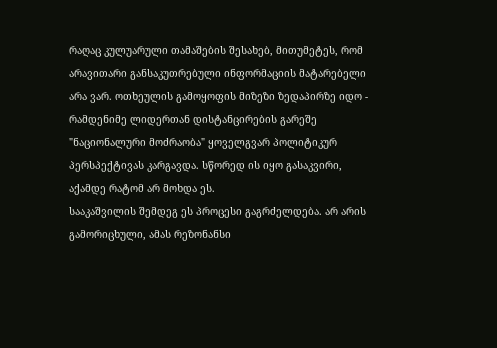რაღაც კულუარული თამაშების შესახებ, მითუმეტეს, რომ არავითარი განსაკუთრებული ინფორმაციის მატარებელი არა ვარ. ოთხეულის გამოყოფის მიზეზი ზედაპირზე იდო - რამდენიმე ლიდერთან დისტანცირების გარეშე "ნაციონალური მოძრაობა" ყოველგვარ პოლიტიკურ პერსპექტივას კარგავდა. სწორედ ის იყო გასაკვირი, აქამდე რატომ არ მოხდა ეს.
სააკაშვილის შემდეგ ეს პროცესი გაგრძელდება. არ არის გამორიცხული, ამას რეზონანსი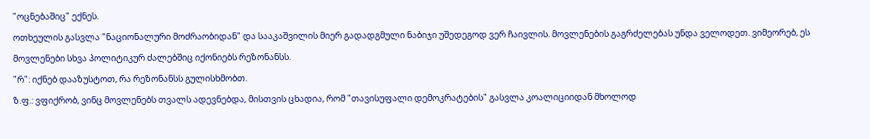"ოცნებაშიც" ექნეს.
ოთხეულის გასვლა "ნაციონალური მოძრაობიდან" და სააკაშვილის მიერ გადადგმული ნაბიჯი უშედეგოდ ვერ ჩაივლის. მოვლენების გაგრძელებას უნდა ველოდეთ. ვიმეორებ, ეს მოვლენები სხვა პოლიტიკურ ძალებშიც იქონიებს რეზონანსს.
"რ": იქნებ დააზუსტოთ, რა რეზონანსს გულისხმობთ.
ზ.ფ.: ვფიქრობ, ვინც მოვლენებს თვალს ადევნებდა, მისთვის ცხადია, რომ "თავისუფალი დემოკრატების" გასვლა კოალიციიდან მხოლოდ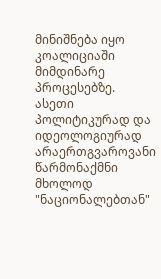მინიშნება იყო კოალიციაში მიმდინარე პროცესებზე. ასეთი პოლიტიკურად და იდეოლოგიურად არაერთგვაროვანი წარმონაქმნი მხოლოდ "ნაციონალებთან"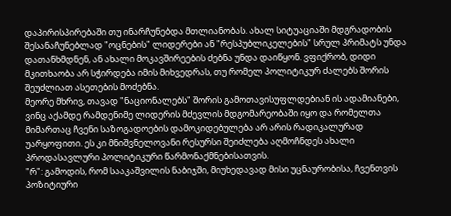დაპირისპირებაში თუ ინარჩუნებდა მთლიანობას. ახალ სიტუაციაში მდგრადობის შესანაჩუნებლად "ოცნების" ლიდერები ან "რესპუბლიკელების" სრულ პრიმატს უნდა დათანხმდნენ, ან ახალი მოკავშირეების ძებნა უნდა დაიწყონ. ვფიქრობ, დიდი მკითხაობა არ სჭირდება იმის მიხვედრას, თუ რომელ პოლიტიკურ ძალებს შორის შეუძლიათ ასეთების მოძებნა.
მეორე მხრივ, თავად "ნაციონალებს" შორის გამოთავისუფლდებიან ის ადამიანები, ვინც აქამდე რამდენიმე ლიდერის მძევლის მდგომარეობაში იყო და რომელთა მიმართაც ჩვენი საზოგადოების დამოკიდებულება არ არის რადიკალურად უარყოფითი. ეს კი მნიშვნელოვანი რესურსი შეიძლება აღმოჩნდეს ახალი პროდასავლური პოლიტიკური წარმონაქმნებისათვის.
"რ": გამოდის, რომ სააკაშვილის ნაბიჯში, მიუხედავად მისი უცნაურობისა, ჩვენთვის პოზიტიური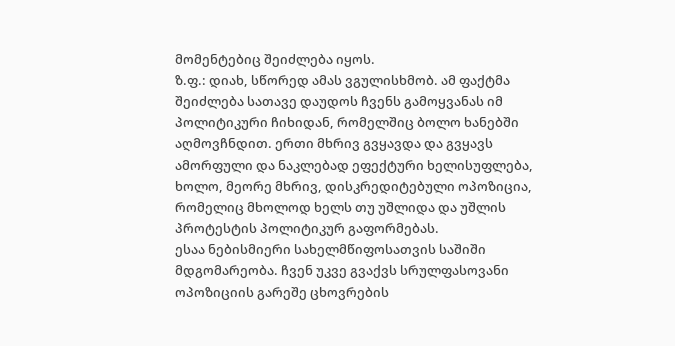მომენტებიც შეიძლება იყოს.
ზ.ფ.: დიახ, სწორედ ამას ვგულისხმობ. ამ ფაქტმა შეიძლება სათავე დაუდოს ჩვენს გამოყვანას იმ პოლიტიკური ჩიხიდან, რომელშიც ბოლო ხანებში აღმოვჩნდით. ერთი მხრივ გვყავდა და გვყავს ამორფული და ნაკლებად ეფექტური ხელისუფლება, ხოლო, მეორე მხრივ, დისკრედიტებული ოპოზიცია, რომელიც მხოლოდ ხელს თუ უშლიდა და უშლის პროტესტის პოლიტიკურ გაფორმებას.
ესაა ნებისმიერი სახელმწიფოსათვის საშიში მდგომარეობა. ჩვენ უკვე გვაქვს სრულფასოვანი ოპოზიციის გარეშე ცხოვრების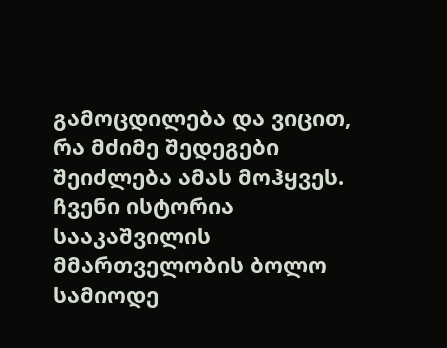გამოცდილება და ვიცით, რა მძიმე შედეგები შეიძლება ამას მოჰყვეს. ჩვენი ისტორია სააკაშვილის მმართველობის ბოლო სამიოდე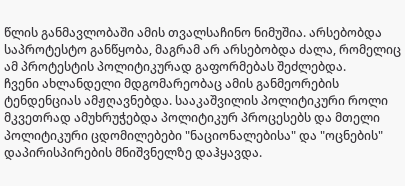წლის განმავლობაში ამის თვალსაჩინო ნიმუშია. არსებობდა საპროტესტო განწყობა, მაგრამ არ არსებობდა ძალა, რომელიც ამ პროტესტის პოლიტიკურად გაფორმებას შეძლებდა.
ჩვენი ახლანდელი მდგომარეობაც ამის განმეორების ტენდენციას ამჟღავნებდა. სააკაშვილის პოლიტიკური როლი მკვეთრად ამუხრუჭებდა პოლიტიკურ პროცესებს და მთელი პოლიტიკური ცდომილებები "ნაციონალებისა" და "ოცნების" დაპირისპირების მნიშვნელზე დაჰყავდა.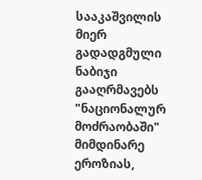სააკაშვილის მიერ გადადგმული ნაბიჯი გააღრმავებს "ნაციონალურ მოძრაობაში" მიმდინარე ეროზიას,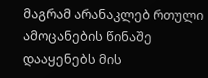მაგრამ არანაკლებ რთული ამოცანების წინაშე დააყენებს მის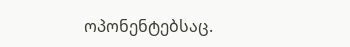ოპონენტებსაც.